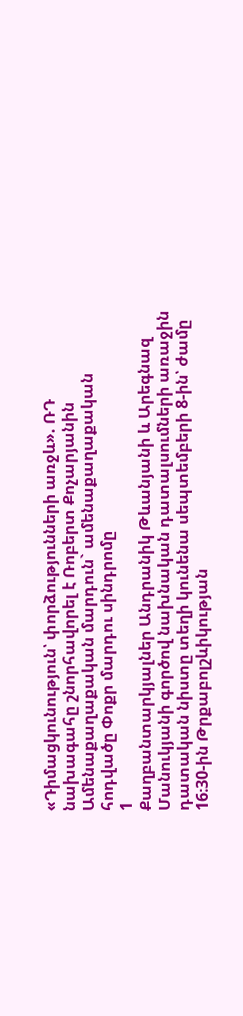«Դիմացկունություն՝ փորձությունների առջև». ՌԴ նախագահը շնորհավորել է Ռոբերտ Քոչարյանին Ամենաքաղաքական մարդուն` ամենաքաղաքական հոդվածը Փոքր մարդու սինդրոմը
1
Քաղբանտարկյալներ Անդրանիկ Թևանյանի և Արեգնազ Մանուկյանի գործով նախնական դատալսումների առաջին դատական նիստը տեղի կունենա սեպտեմբերի 8-ին՝ ժամը 16։30-ին Թրքաբոլշևիկության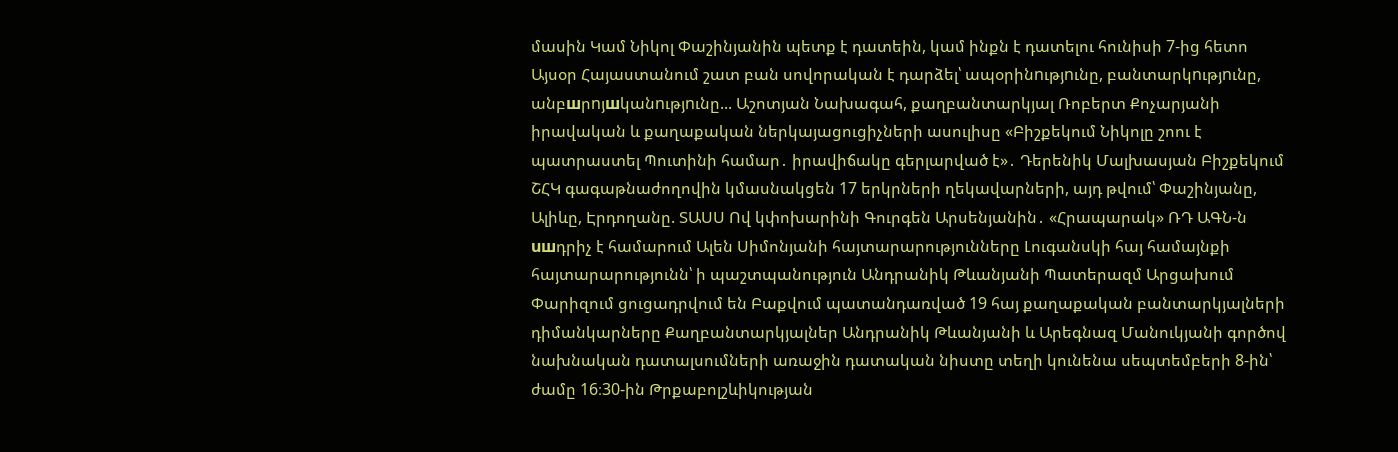մասին Կամ Նիկոլ Փաշինյանին պետք է դատեին, կամ ինքն է դատելու հունիսի 7-ից հետո Այսօր Հայաստանում շատ բան սովորական է դարձել՝ ապօրինnւթյnւնը, բանտարկnւթյnւնը, անբшրnյшկանnւթյnւնը... Աշոտյան Նախագահ, քաղբանտարկյալ Ռոբերտ Քոչարյանի իրավական և քաղաքական ներկայացուցիչների ասուլիսը «Բիշքեկում Նիկոլը շոու է պատրաստել Պուտինի համար․ իրավիճակը գերլարված է»․ Դերենիկ Մալխասյան Բիշքեկում ՇՀԿ գագաթնաժողովին կմասնակցեն 17 երկրների ղեկավարների, այդ թվում՝ Փաշինյանը, Ալիևը, Էրդողանը. ՏԱՍՍ Ով կփոխարինի Գուրգեն Արսենյանին․ «Հրապարակ» ՌԴ ԱԳՆ-ն uшդրիչ է համարում Ալեն Սիմոնյանի հայտարարությունները Լուգանսկի հայ համայնքի հայտարարությունն՝ ի պաշտպանություն Անդրանիկ Թևանյանի Պատերազմ Արցախում
Փարիզում ցուցադրվում են Բաքվում պատանդառված 19 հայ քաղաքական բանտարկյալների դիմանկարները Քաղբանտարկյալներ Անդրանիկ Թևանյանի և Արեգնազ Մանուկյանի գործով նախնական դատալսումների առաջին դատական նիստը տեղի կունենա սեպտեմբերի 8-ին՝ ժամը 16։30-ին Թրքաբոլշևիկության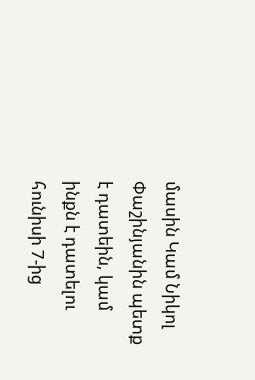մասին Կամ Նիկոլ Փաշինյանին պետք է դատեին, կամ ինքն է դատելու հունիսի 7-ից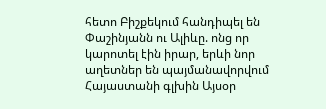հետո Բիշքեկում հանդիպել են Փաշինյանն ու Ալիևը. ոնց որ կարոտել էին իրար, երևի նոր աղետներ են պայմանավորվում Հայաստանի գլխին Այսօր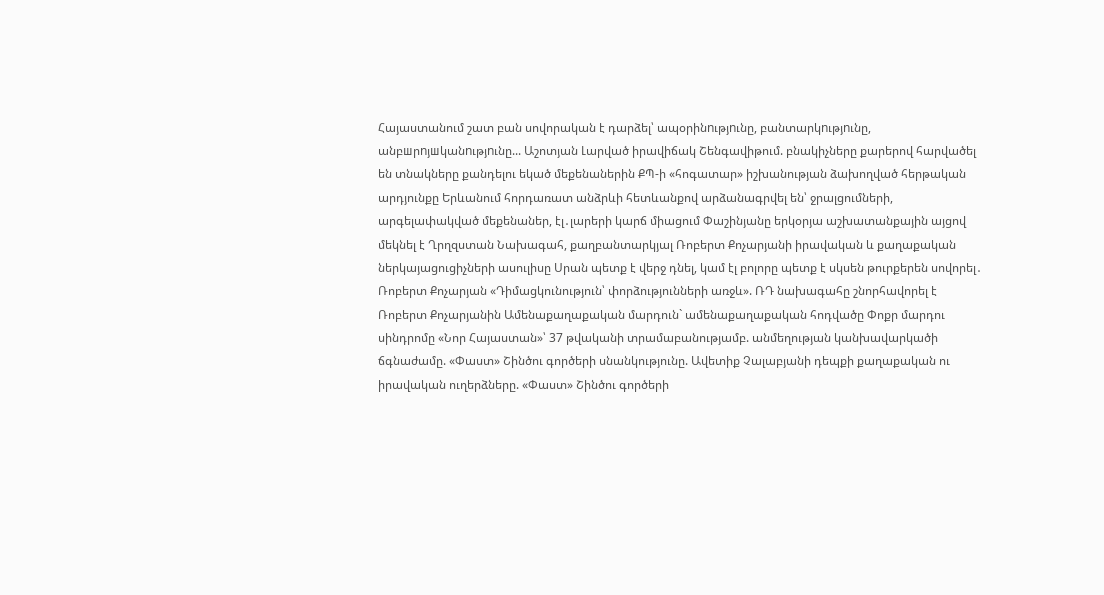Հայաստանում շատ բան սովորական է դարձել՝ ապօրինnւթյnւնը, բանտարկnւթյnւնը, անբшրnյшկանnւթյnւնը... Աշոտյան Լարված իրավիճակ Շենգավիթում. բնակիչները քարերով հարվածել են տնակները քանդելու եկած մեքենաներին ՔՊ-ի «հոգատար» իշխանության ձախողված հերթական արդյունքը Երևանում հորդառատ անձրևի հետևանքով արձանագրվել են՝ ջրալցումների, արգելափակված մեքենաներ, էլ․լարերի կարճ միացում Փաշինյանը երկօրյա աշխատանքային այցով մեկնել է Ղրղզստան Նախագահ, քաղբանտարկյալ Ռոբերտ Քոչարյանի իրավական և քաղաքական ներկայացուցիչների ասուլիսը Սրան պետք է վերջ դնել, կամ էլ բոլորը պետք է սկսեն թուրքերեն սովորել․ Ռոբերտ Քոչարյան «Դիմացկունություն՝ փորձությունների առջև». ՌԴ նախագահը շնորհավորել է Ռոբերտ Քոչարյանին Ամենաքաղաքական մարդուն` ամենաքաղաքական հոդվածը Փոքր մարդու սինդրոմը «Նոր Հայաստան»՝ 37 թվականի տրամաբանությամբ. անմեղության կանխավարկածի ճգնաժամը. «Փաստ» Շինծու գործերի սնանկությունը. Ավետիք Չալաբյանի դեպքի քաղաքական ու իրավական ուղերձները. «Փաստ» Շինծու գործերի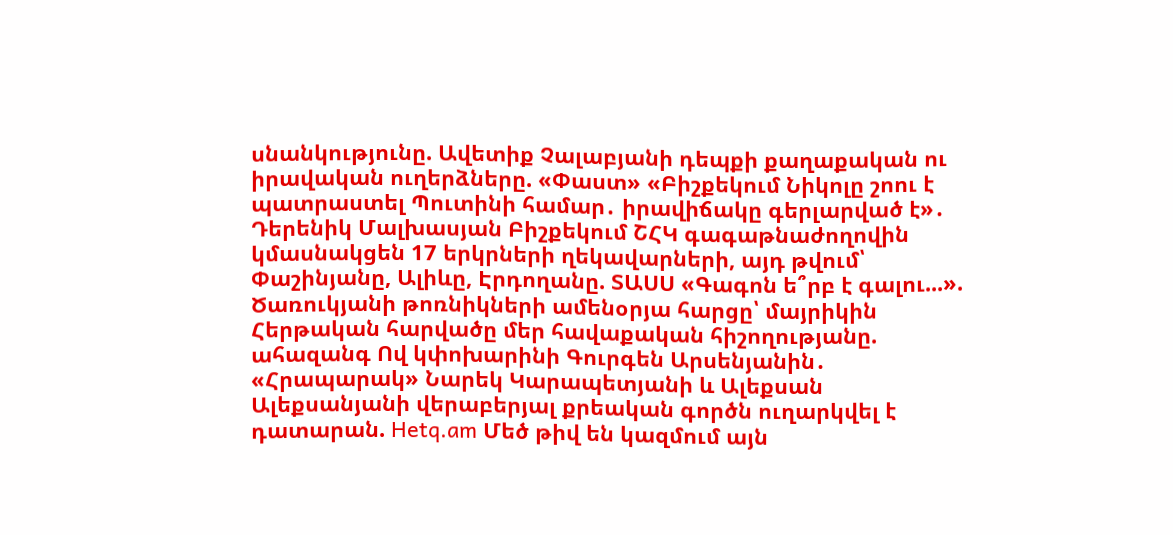սնանկությունը. Ավետիք Չալաբյանի դեպքի քաղաքական ու իրավական ուղերձները. «Փաստ» «Բիշքեկում Նիկոլը շոու է պատրաստել Պուտինի համար․ իրավիճակը գերլարված է»․ Դերենիկ Մալխասյան Բիշքեկում ՇՀԿ գագաթնաժողովին կմասնակցեն 17 երկրների ղեկավարների, այդ թվում՝ Փաշինյանը, Ալիևը, Էրդողանը. ՏԱՍՍ «Գագոն ե՞րբ է գալու...». Ծառուկյանի թոռնիկների ամենօրյա հարցը՝ մայրիկին Հերթական հարվածը մեր հավաքական հիշողությանը. ահազանգ Ով կփոխարինի Գուրգեն Արսենյանին․ «Հրապարակ» Նարեկ Կարապետյանի և Ալեքսան Ալեքսանյանի վերաբերյալ քրեական գործն ուղարկվել է դատարան. Hetq.am Մեծ թիվ են կազմում այն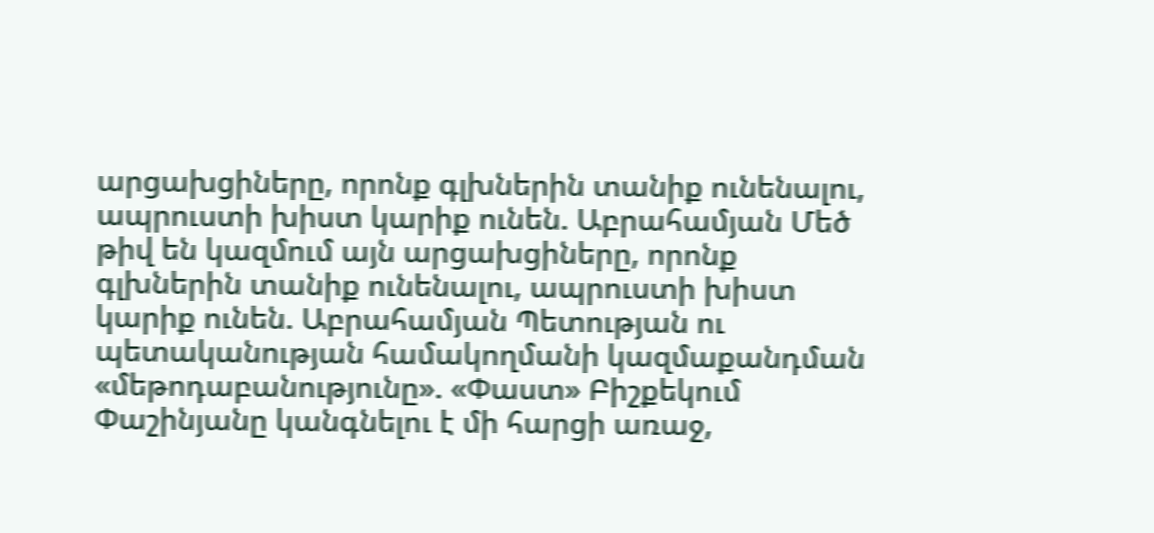արցախցիները, որոնք գլխներին տանիք ունենալու, ապրուստի խիստ կարիք ունեն. Աբրահամյան Մեծ թիվ են կազմում այն արցախցիները, որոնք գլխներին տանիք ունենալու, ապրուստի խիստ կարիք ունեն. Աբրահամյան Պետության ու պետականության համակողմանի կազմաքանդման «մեթոդաբանությունը». «Փաստ» Բիշքեկում Փաշինյանը կանգնելու է մի հարցի առաջ,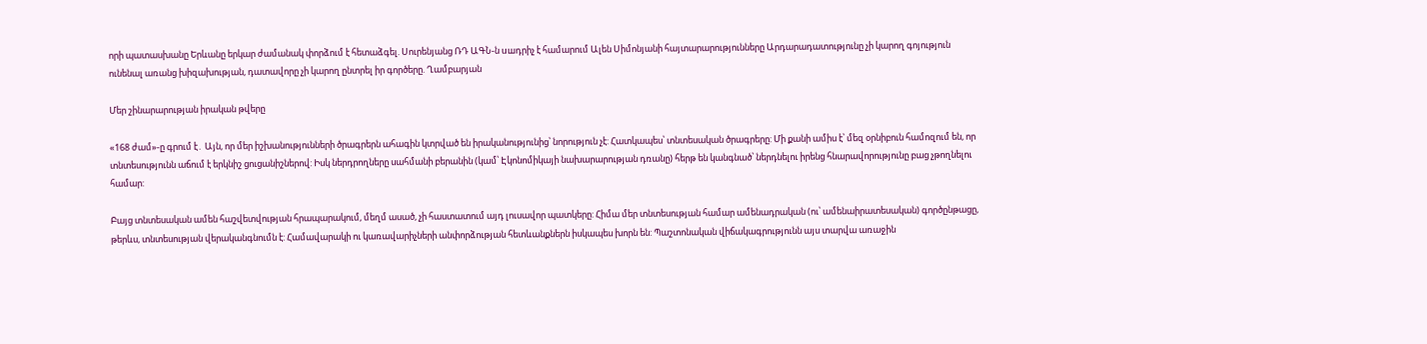որի պատասխանը Երևանը երկար ժամանակ փորձում է հետաձգել. Սուրենյանց ՌԴ ԱԳՆ-ն uшդրիչ է համարում Ալեն Սիմոնյանի հայտարարությունները Արդարադատությունը չի կարող գոյություն ունենալ առանց խիզախության, դատավորը չի կարող ընտրել իր գործերը. Ղամբարյան

Մեր շինարարության իրական թվերը

«168 ժամ»-ը գրում է․ Այն, որ մեր իշխանությունների ծրագրերն ահագին կտրված են իրականությունից՝ նորություն չէ: Հատկապես՝ տնտեսական ծրագրերը: Մի քանի ամիս է՝ մեզ օրնիբուն համոզում են, որ տնտեսությունն աճում է երկնիշ ցուցանիշներով: Իսկ ներդրողները սահմանի բերանին (կամ՝ Էկոնոմիկայի նախարարության դռանը) հերթ են կանգնած՝ ներդնելու իրենց հնարավորությունը բաց չթողնելու համար:

Բայց տնտեսական ամեն հաշվետվության հրապարակում, մեղմ ասած, չի հաստատում այդ լուսավոր պատկերը: Հիմա մեր տնտեսության համար ամենադրական (ու՝ ամենաիրատեսական) գործընթացը, թերևս, տնտեսության վերականգնումն է: Համավարակի ու կառավարիչների անփորձության հետևանքներն իսկապես խորն են: Պաշտոնական վիճակագրությունն այս տարվա առաջին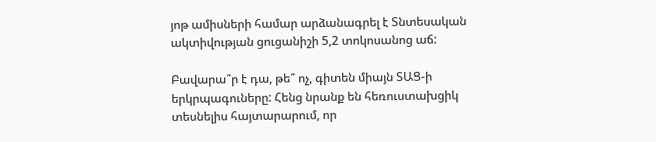յոթ ամիսների համար արձանագրել է Տնտեսական ակտիվության ցուցանիշի 5,2 տոկոսանոց աճ:

Բավարա՞ր է դա, թե՞ ոչ, գիտեն միայն ՏԱՑ-ի երկրպագուները: Հենց նրանք են հեռուստախցիկ տեսնելիս հայտարարում, որ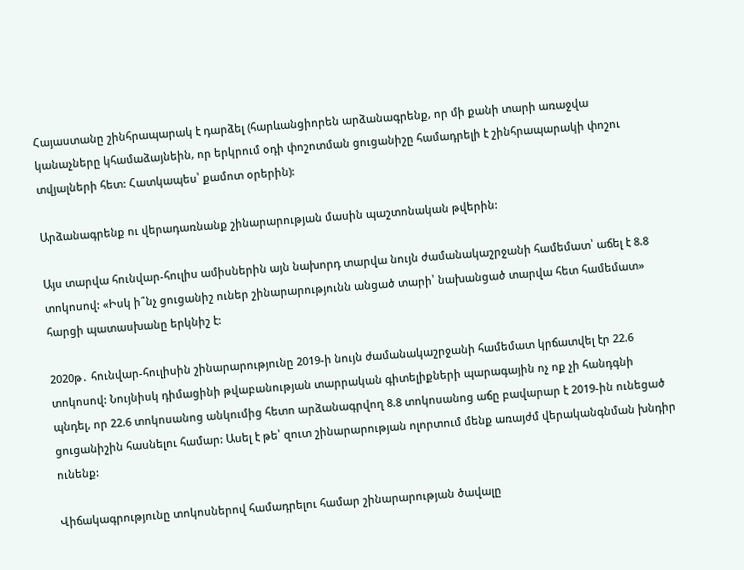Հայաստանը շինհրապարակ է դարձել (հարևանցիորեն արձանագրենք, որ մի քանի տարի առաջվա կանաչները կհամաձայնեին, որ երկրում օդի փոշոտման ցուցանիշը համադրելի է շինհրապարակի փոշու տվյալների հետ: Հատկապես՝ քամոտ օրերին):

Արձանագրենք ու վերադառնանք շինարարության մասին պաշտոնական թվերին:

Այս տարվա հունվար-հուլիս ամիսներին այն նախորդ տարվա նույն ժամանակաշրջանի համեմատ՝ աճել է 8.8 տոկոսով: «Իսկ ի՞նչ ցուցանիշ ուներ շինարարությունն անցած տարի՝ նախանցած տարվա հետ համեմատ» հարցի պատասխանը երկնիշ է:

2020թ․ հունվար-հուլիսին շինարարությունը 2019-ի նույն ժամանակաշրջանի համեմատ կրճատվել էր 22.6 տոկոսով: Նույնիսկ դիմացինի թվաբանության տարրական գիտելիքների պարագային ոչ ոք չի հանդգնի պնդել, որ 22.6 տոկոսանոց անկումից հետո արձանագրվող 8.8 տոկոսանոց աճը բավարար է 2019-ին ունեցած ցուցանիշին հասնելու համար: Ասել է թե՝ զուտ շինարարության ոլորտում մենք առայժմ վերականգնման խնդիր ունենք:

Վիճակագրությունը տոկոսներով համադրելու համար շինարարության ծավալը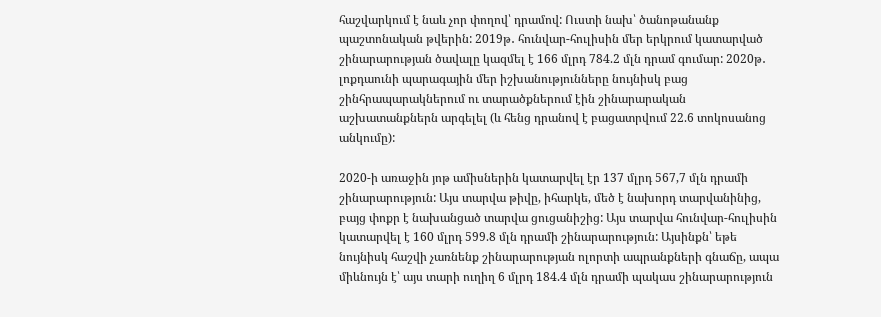հաշվարկում է նաև չոր փողով՝ դրամով: Ուստի նախ՝ ծանոթանանք պաշտոնական թվերին: 2019թ․ հունվար-հուլիսին մեր երկրում կատարված շինարարության ծավալը կազմել է 166 մլրդ 784.2 մլն դրամ գումար: 2020թ․ լոքդաունի պարագային մեր իշխանությունները նույնիսկ բաց շինհրապարակներում ու տարածքներում էին շինարարական աշխատանքներն արգելել (և հենց դրանով է բացատրվում 22.6 տոկոսանոց անկումը):

2020-ի առաջին յոթ ամիսներին կատարվել էր 137 մլրդ 567,7 մլն դրամի շինարարություն: Այս տարվա թիվը, իհարկե, մեծ է նախորդ տարվանինից, բայց փոքր է նախանցած տարվա ցուցանիշից: Այս տարվա հունվար-հուլիսին կատարվել է 160 մլրդ 599.8 մլն դրամի շինարարություն: Այսինքն՝ եթե նույնիսկ հաշվի չառնենք շինարարության ոլորտի ապրանքների գնաճը, ապա միևնույն է՝ այս տարի ուղիղ 6 մլրդ 184.4 մլն դրամի պակաս շինարարություն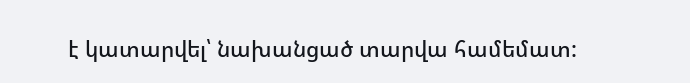է կատարվել՝ նախանցած տարվա համեմատ: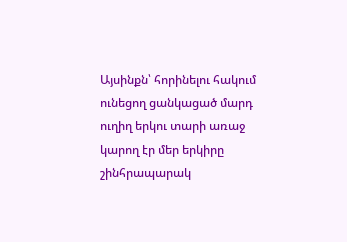Այսինքն՝ հորինելու հակում ունեցող ցանկացած մարդ ուղիղ երկու տարի առաջ կարող էր մեր երկիրը շինհրապարակ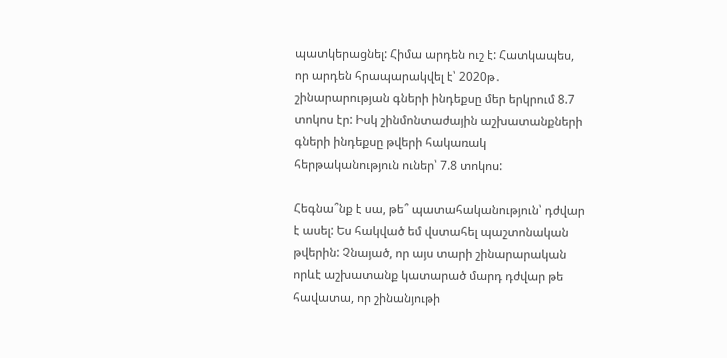պատկերացնել: Հիմա արդեն ուշ է: Հատկապես, որ արդեն հրապարակվել է՝ 2020թ․ շինարարության գների ինդեքսը մեր երկրում 8.7 տոկոս էր: Իսկ շինմոնտաժային աշխատանքների գների ինդեքսը թվերի հակառակ հերթականություն ուներ՝ 7.8 տոկոս:

Հեգնա՞նք է սա, թե՞ պատահականություն՝ դժվար է ասել: Ես հակված եմ վստահել պաշտոնական թվերին: Չնայած, որ այս տարի շինարարական որևէ աշխատանք կատարած մարդ դժվար թե հավատա, որ շինանյութի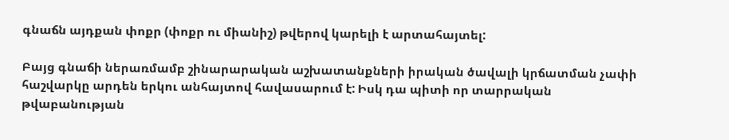գնաճն այդքան փոքր (փոքր ու միանիշ) թվերով կարելի է արտահայտել:

Բայց գնաճի ներառմամբ շինարարական աշխատանքների իրական ծավալի կրճատման չափի հաշվարկը արդեն երկու անհայտով հավասարում է: Իսկ դա պիտի որ տարրական թվաբանության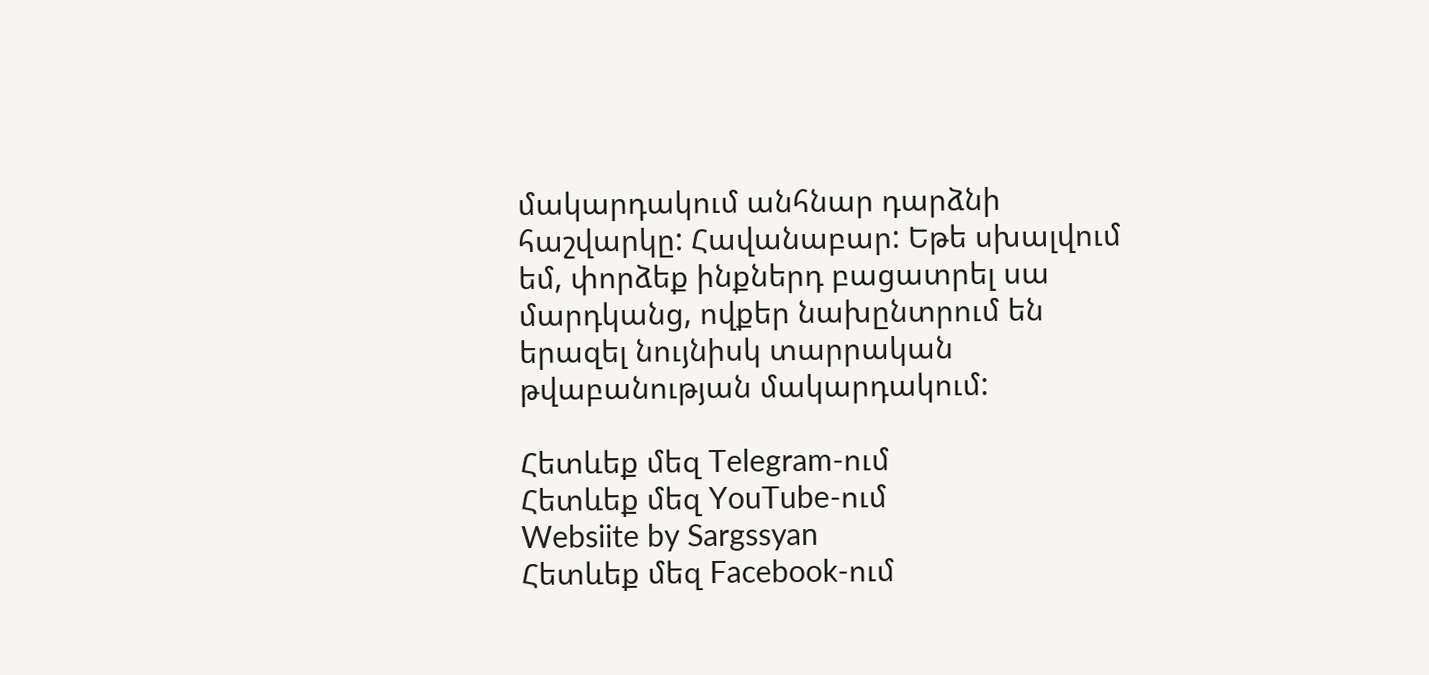մակարդակում անհնար դարձնի հաշվարկը: Հավանաբար: Եթե սխալվում եմ, փորձեք ինքներդ բացատրել սա մարդկանց, ովքեր նախընտրում են երազել նույնիսկ տարրական թվաբանության մակարդակում:

Հետևեք մեզ Telegram-ում
Հետևեք մեզ YouTube-ում
Websiite by Sargssyan
Հետևեք մեզ Facebook-ում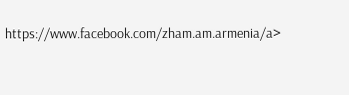https://www.facebook.com/zham.am.armenia/a>